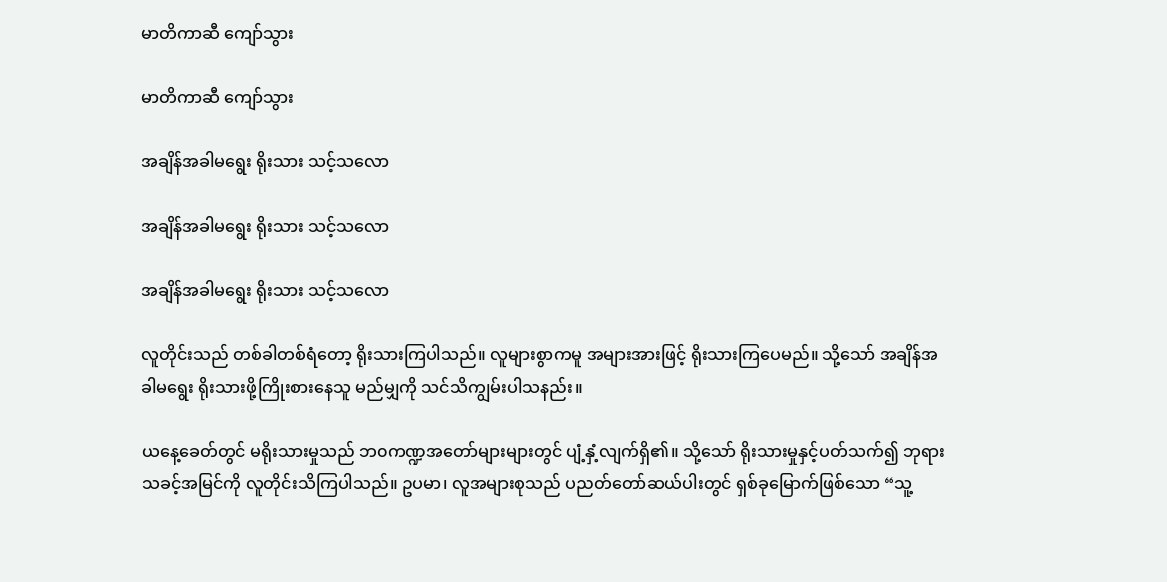မာတိကာဆီ ကျော်သွား

မာတိကာဆီ ကျော်သွား

အချိန်အခါမရွေး ရိုးသား သင့်သလော

အချိန်အခါမရွေး ရိုးသား သင့်သလော

အချိန်အခါမရွေး ရိုးသား သင့်သလော

လူတိုင်းသည် တစ်ခါတစ်ရံတော့ ရိုးသားကြပါသည်။ လူများစွာကမူ အများအားဖြင့် ရိုးသားကြပေမည်။ သို့သော် အချိန်အခါမရွေး ရိုးသားဖို့ကြိုးစားနေသူ မည်မျှကို သင်သိကျွမ်းပါသနည်း။

ယနေ့ခေတ်တွင် မရိုးသားမှုသည် ဘ၀ကဏ္ဍအတော်များများတွင် ပျံ့နှံ့လျက်ရှိ၏။ သို့သော် ရိုးသားမှုနှင့်ပတ်သက်၍ ဘုရားသခင့်အမြင်ကို လူတိုင်းသိကြပါသည်။ ဥပမာ၊ လူအများစုသည် ပညတ်တော်ဆယ်ပါးတွင် ရှစ်ခုမြောက်ဖြစ်သော “သူ့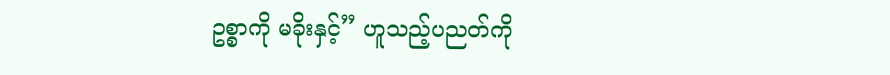ဥစ္စာကို မခိုးနှင့်” ဟူသည့်ပညတ်ကို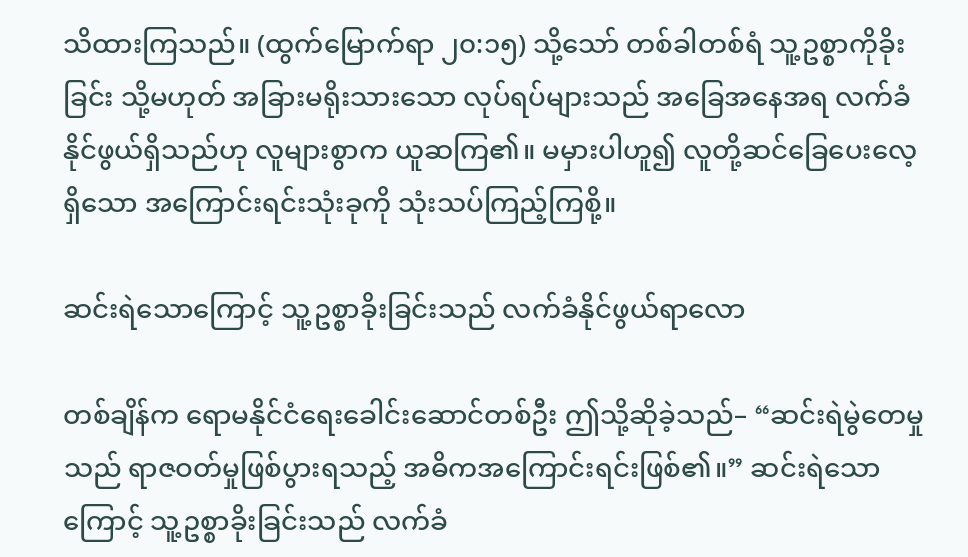သိထားကြသည်။ (ထွက်မြောက်ရာ ၂၀:၁၅) သို့သော် တစ်ခါတစ်ရံ သူ့ဥစ္စာကိုခိုးခြင်း သို့မဟုတ် အခြားမရိုးသားသော လုပ်ရပ်များသည် အခြေအနေအရ လက်ခံနိုင်ဖွယ်ရှိသည်ဟု လူများစွာက ယူဆကြ၏။ မမှားပါဟူ၍ လူတို့ဆင်ခြေပေးလေ့ရှိသော အကြောင်းရင်းသုံးခုကို သုံးသပ်ကြည့်ကြစို့။

ဆင်းရဲသောကြောင့် သူ့ဥစ္စာခိုးခြင်းသည် လက်ခံနိုင်ဖွယ်ရာလော

တစ်ချိန်က ရောမနိုင်ငံရေးခေါင်းဆောင်တစ်ဦး ဤသို့ဆိုခဲ့သည်– “ဆင်းရဲမွဲတေမှုသည် ရာဇဝတ်မှုဖြစ်ပွားရသည့် အဓိကအကြောင်းရင်းဖြစ်၏။” ဆင်းရဲသောကြောင့် သူ့ဥစ္စာခိုးခြင်းသည် လက်ခံ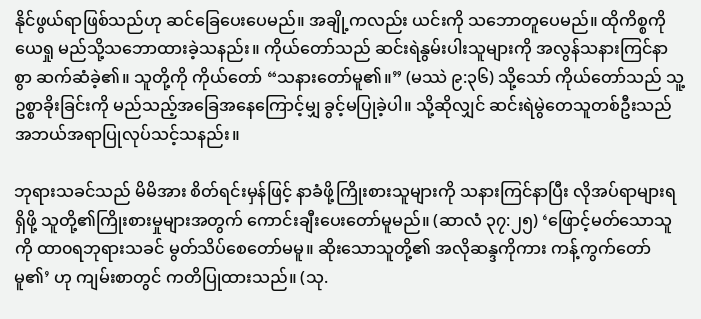နိုင်ဖွယ်ရာဖြစ်သည်ဟု ဆင်ခြေပေးပေမည်။ အချို့ကလည်း ယင်းကို သဘောတူပေမည်။ ထိုကိစ္စကို ယေရှု မည်သို့သဘောထားခဲ့သနည်း။ ကိုယ်တော်သည် ဆင်းရဲနွမ်းပါးသူများကို အလွန်သနားကြင်နာစွာ ဆက်ဆံခဲ့၏။ သူတို့ကို ကိုယ်တော် “သနားတော်မူ၏။” (မဿဲ ၉:၃၆) သို့သော် ကိုယ်တော်သည် သူ့ဥစ္စာခိုးခြင်းကို မည်သည့်အခြေအနေကြောင့်မျှ ခွင့်မပြုခဲ့ပါ။ သို့ဆိုလျှင် ဆင်းရဲမွဲတေသူတစ်ဦးသည် အဘယ်အရာပြုလုပ်သင့်သနည်း။

ဘုရားသခင်သည် မိမိအား စိတ်ရင်းမှန်ဖြင့် နာခံဖို့ကြိုးစားသူများကို သနားကြင်နာပြီး လိုအပ်ရာများရရှိဖို့ သူတို့၏ကြိုးစားမှုများအတွက် ကောင်းချီးပေးတော်မူမည်။ (ဆာလံ ၃၇:၂၅) ‘ဖြောင့်မတ်သောသူကို ထာ၀ရဘုရားသခင် မွတ်သိပ်စေတော်မမူ။ ဆိုးသောသူတို့၏ အလိုဆန္ဒကိုကား ကန့်ကွက်တော်မူ၏’ ဟု ကျမ်းစာတွင် ကတိပြုထားသည်။ (သု.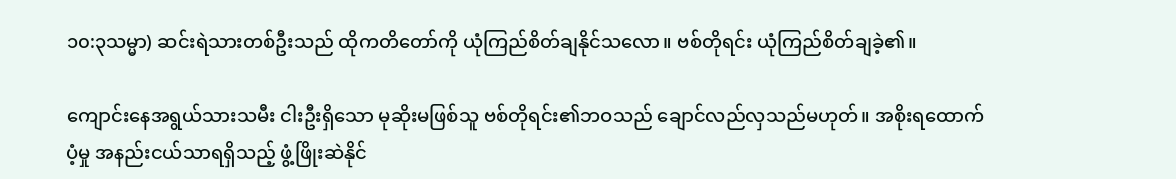၁၀:၃သမ္မာ) ဆင်းရဲသားတစ်ဦးသည် ထိုကတိတော်ကို ယုံကြည်စိတ်ချနိုင်သလော။ ဗစ်တိုရင်း ယုံကြည်စိတ်ချခဲ့၏။

ကျောင်းနေအရွယ်သားသမီး ငါးဦးရှိသော မုဆိုးမဖြစ်သူ ဗစ်တိုရင်း၏ဘဝသည် ချောင်လည်လှသည်မဟုတ်။ အစိုးရထောက်ပံ့မှု အနည်းငယ်သာရရှိသည့် ဖွံ့ဖြိုးဆဲနိုင်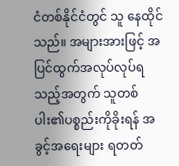ငံတစ်နိုင်ငံတွင် သူ နေထိုင်သည်။ အများအားဖြင့် အပြင်ထွက်အလုပ်လုပ်ရသည့်အတွက် သူတစ်ပါး၏ပစ္စည်းကိုခိုးရန် အခွင့်အရေးများ ရတတ်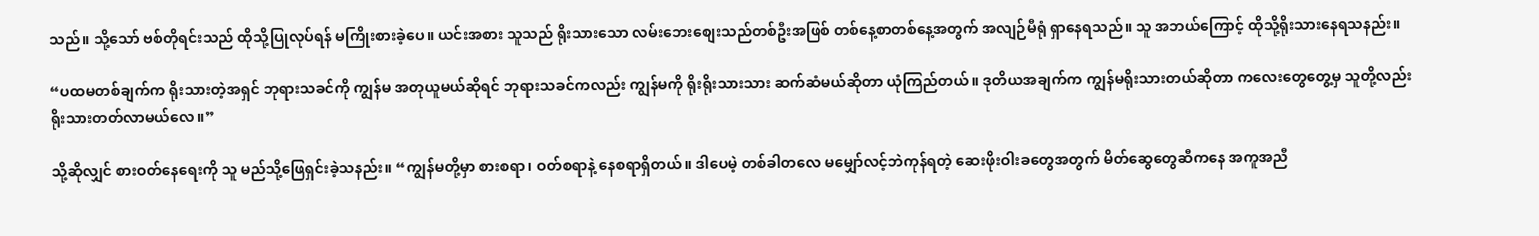သည်။ သို့သော် ဗစ်တိုရင်းသည် ထိုသို့ပြုလုပ်ရန် မကြိုးစားခဲ့ပေ။ ယင်းအစား သူသည် ရိုးသားသော လမ်းဘေးစျေးသည်တစ်ဦးအဖြစ် တစ်နေ့စာတစ်နေ့အတွက် အလျဉ်မီရုံ ရှာနေရသည်။ သူ အဘယ်ကြောင့် ထိုသို့ရိုးသားနေရသနည်း။

“ပထမတစ်ချက်က ရိုးသားတဲ့အရှင် ဘုရားသခင်ကို ကျွန်မ အတုယူမယ်ဆိုရင် ဘုရားသခင်ကလည်း ကျွန်မကို ရိုးရိုးသားသား ဆက်ဆံမယ်ဆိုတာ ယုံကြည်တယ်။ ဒုတိယအချက်က ကျွန်မရိုးသားတယ်ဆိုတာ ကလေးတွေတွေ့မှ သူတို့လည်း ရိုးသားတတ်လာမယ်လေ။”

သို့ဆိုလျှင် စားဝတ်နေရေးကို သူ မည်သို့ဖြေရှင်းခဲ့သနည်း။ “ကျွန်မတို့မှာ စားစရာ၊ ဝတ်စရာနဲ့ နေစရာရှိတယ်။ ဒါပေမဲ့ တစ်ခါတလေ မမျှော်လင့်ဘဲကုန်ရတဲ့ ဆေးဖိုးဝါးခတွေအတွက် မိတ်ဆွေတွေဆီကနေ အကူအညီ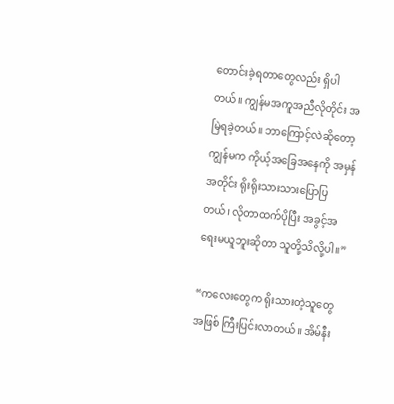တောင်းခဲ့ရတာတွေလည်း ရှိပါတယ်။ ကျွန်မအကူအညီလိုတိုင်း အမြဲရခဲ့တယ်။ ဘာကြောင့်လဲဆိုတော့ ကျွန်မက ကိုယ့်အခြေအနေကို အမှန်အတိုင်း ရိုးရိုးသားသားပြောပြတယ်၊ လိုတာထက်ပိုပြီး အခွင့်အရေးမယူဘူးဆိုတာ သူတို့သိလို့ပါ။”

“ကလေးတွေက ရိုးသားတဲ့သူတွေအဖြစ် ကြီးပြင်းလာတယ်။ အိမ်နီး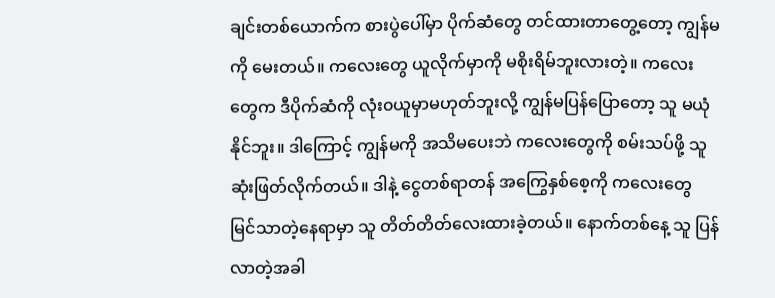ချင်းတစ်ယောက်က စားပွဲပေါ်မှာ ပိုက်ဆံတွေ တင်ထားတာတွေ့တော့ ကျွန်မကို မေးတယ်။ ကလေးတွေ ယူလိုက်မှာကို မစိုးရိမ်ဘူးလားတဲ့။ ကလေးတွေက ဒီပိုက်ဆံကို လုံး၀ယူမှာမဟုတ်ဘူးလို့ ကျွန်မပြန်ပြောတော့ သူ မယုံနိုင်ဘူး။ ဒါကြောင့် ကျွန်မကို အသိမပေးဘဲ ကလေးတွေကို စမ်းသပ်ဖို့ သူ ဆုံးဖြတ်လိုက်တယ်။ ဒါနဲ့ ငွေတစ်ရာတန် အကြွေနှစ်စေ့ကို ကလေးတွေ မြင်သာတဲ့နေရာမှာ သူ တိတ်တိတ်လေးထားခဲ့တယ်။ နောက်တစ်နေ့ သူ ပြန်လာတဲ့အခါ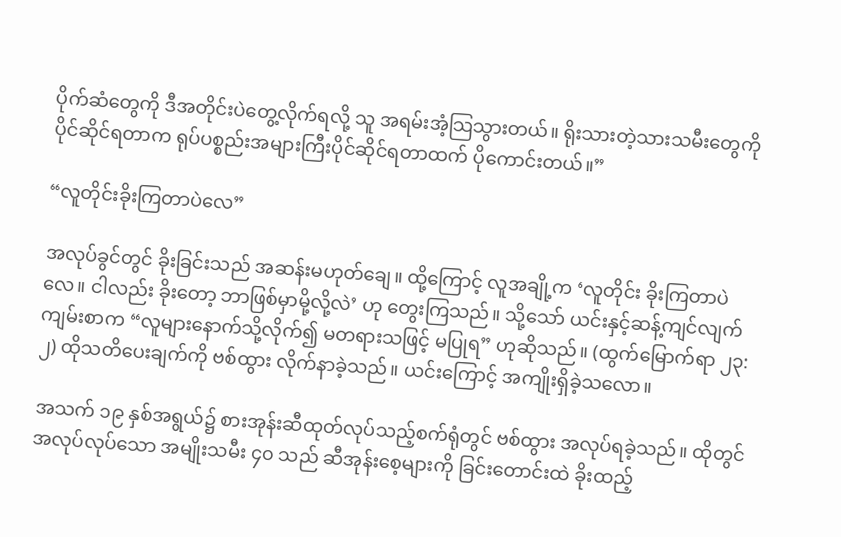ပိုက်ဆံတွေကို ဒီအတိုင်းပဲတွေ့လိုက်ရလို့ သူ အရမ်းအံ့သြသွားတယ်။ ရိုးသားတဲ့သားသမီးတွေကို ပိုင်ဆိုင်ရတာက ရုပ်ပစ္စည်းအများကြီးပိုင်ဆိုင်ရတာထက် ပိုကောင်းတယ်။”

“လူတိုင်းခိုးကြတာပဲလေ”

အလုပ်ခွင်တွင် ခိုးခြင်းသည် အဆန်းမဟုတ်ချေ။ ထို့ကြောင့် လူအချို့က ‘လူတိုင်း ခိုးကြတာပဲလေ။ ငါလည်း ခိုးတော့ ဘာဖြစ်မှာမို့လို့လဲ’ ဟု တွေးကြသည်။ သို့သော် ယင်းနှင့်ဆန့်ကျင်လျက် ကျမ်းစာက “လူများနောက်သို့လိုက်၍ မတရားသဖြင့် မပြုရ” ဟုဆိုသည်။ (ထွက်မြောက်ရာ ၂၃:၂) ထိုသတိပေးချက်ကို ဗစ်ထွား လိုက်နာခဲ့သည်။ ယင်းကြောင့် အကျိုးရှိခဲ့သလော။

အသက် ၁၉ နှစ်အရွယ်၌ စားအုန်းဆီထုတ်လုပ်သည့်စက်ရုံတွင် ဗစ်ထွား အလုပ်ရခဲ့သည်။ ထိုတွင်အလုပ်လုပ်သော အမျိုးသမီး ၄၀ သည် ဆီအုန်းစေ့များကို ခြင်းတောင်းထဲ ခိုးထည့်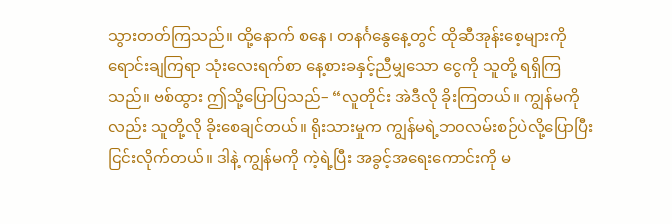သွားတတ်ကြသည်။ ထို့နောက် စနေ၊ တနင်္ဂနွေနေ့တွင် ထိုဆီအုန်းစေ့များကို ရောင်းချကြရာ သုံးလေးရက်စာ နေ့စားခနှင့်ညီမျှသော ငွေကို သူတို့ ရရှိကြသည်။ ဗစ်ထွား ဤသို့ပြောပြသည်– “လူတိုင်း အဲဒီလို ခိုးကြတယ်။ ကျွန်မကိုလည်း သူတို့လို ခိုးစေချင်တယ်။ ရိုးသားမှုက ကျွန်မရဲ့ဘ၀လမ်းစဉ်ပဲလို့ပြောပြီး ငြင်းလိုက်တယ်။ ဒါနဲ့ ကျွန်မကို ကဲ့ရဲ့ပြီး အခွင့်အရေးကောင်းကို မ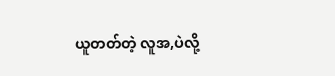ယူတတ်တဲ့ လူအ,ပဲလို့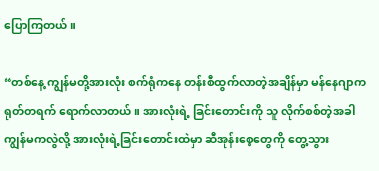ပြောကြတယ်။

“တစ်နေ့ ကျွန်မတို့အားလုံး စက်ရုံကနေ တန်းစီထွက်လာတဲ့အချိန်မှာ မန်နေဂျာက ရုတ်တရက် ရောက်လာတယ်။ အားလုံးရဲ့ ခြင်းတောင်းကို သူ လိုက်စစ်တဲ့အခါ ကျွန်မကလွဲလို့ အားလုံးရဲ့ခြင်းတောင်းထဲမှာ ဆီအုန်းစေ့တွေကို တွေ့သွား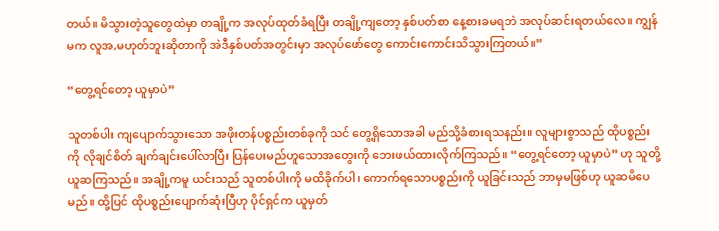တယ်။ မိသွားတဲ့သူတွေထဲမှာ တချို့က အလုပ်ထုတ်ခံရပြီး တချို့ကျတော့ နှစ်ပတ်စာ နေ့စားခမရဘဲ အလုပ်ဆင်းရတယ်လေ။ ကျွန်မက လူအ,မဟုတ်ဘူးဆိုတာကို အဲဒီနှစ်ပတ်အတွင်းမှာ အလုပ်ဖော်တွေ ကောင်းကောင်းသိသွားကြတယ်။”

“တွေ့ရင်တော့ ယူမှာပဲ”

သူတစ်ပါး ကျပျောက်သွားသော အဖိုးတန်ပစ္စည်းတစ်ခုကို သင် တွေ့ရှိသောအခါ မည်သို့ခံစားရသနည်း။ လူများစွာသည် ထိုပစ္စည်းကို လိုချင်စိတ် ချက်ချင်းပေါ်လာပြီး ပြန်ပေးမည်ဟူသောအတွေးကို ဘေးဖယ်ထားလိုက်ကြသည်။ “တွေ့ရင်တော့ ယူမှာပဲ” ဟု သူတို့ ယူဆကြသည်။ အချို့ကမူ ယင်းသည် သူတစ်ပါးကို မထိခိုက်ပါ၊ ကောက်ရသောပစ္စည်းကို ယူခြင်းသည် ဘာမှမဖြစ်ဟု ယူဆမိပေမည်။ ထို့ပြင် ထိုပစ္စည်းပျောက်ဆုံးပြီဟု ပိုင်ရှင်က ယူမှတ်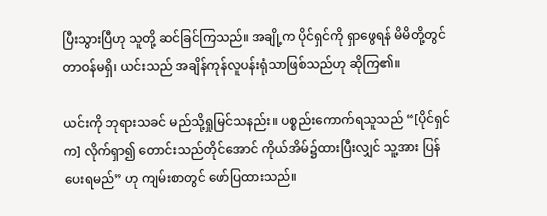ပြီးသွားပြီဟု သူတို့ ဆင်ခြင်ကြသည်။ အချို့က ပိုင်ရှင်ကို ရှာဖွေရန် မိမိတို့တွင် တာဝန်မရှိ၊ ယင်းသည် အချိန်ကုန်လူပန်းရုံသာဖြစ်သည်ဟု ဆိုကြ၏။

ယင်းကို ဘုရားသခင် မည်သို့ရှုမြင်သနည်း။ ပစ္စည်းကောက်ရသူသည် “[ပိုင်ရှင်က] လိုက်ရှာ၍ တောင်းသည်တိုင်အောင် ကိုယ်အိမ်၌ထားပြီးလျှင် သူ့အား ပြန်ပေးရမည်” ဟု ကျမ်းစာတွင် ဖော်ပြထားသည်။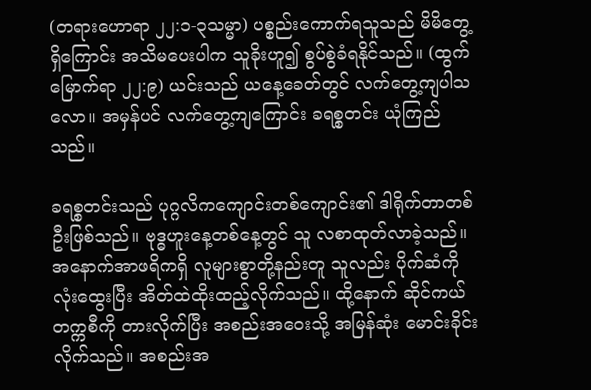(တရားဟောရာ ၂၂:၁-၃သမ္မာ) ပစ္စည်းကောက်ရသူသည် မိမိတွေ့ရှိကြောင်း အသိမပေးပါက သူခိုးဟူ၍ စွပ်စွဲခံရနိုင်သည်။ (ထွက်မြောက်ရာ ၂၂:၉) ယင်းသည် ယနေ့ခေတ်တွင် လက်တွေ့ကျပါသလော။ အမှန်ပင် လက်တွေ့ကျကြောင်း ခရစ္စတင်း ယုံကြည်သည်။

ခရစ္စတင်းသည် ပုဂ္ဂလိကကျောင်းတစ်ကျောင်း၏ ဒါရိုက်တာတစ်ဦးဖြစ်သည်။ ဗုဒ္ဓဟူးနေ့တစ်နေ့တွင် သူ လစာထုတ်လာခဲ့သည်။ အနောက်အာဖရိကရှိ လူများစွာတို့နည်းတူ သူလည်း ပိုက်ဆံကို လုံးထွေးပြီး အိတ်ထဲထိုးထည့်လိုက်သည်။ ထို့နောက် ဆိုင်ကယ်တက္ကစီကို တားလိုက်ပြီး အစည်းအဝေးသို့ အမြန်ဆုံး မောင်းခိုင်းလိုက်သည်။ အစည်းအ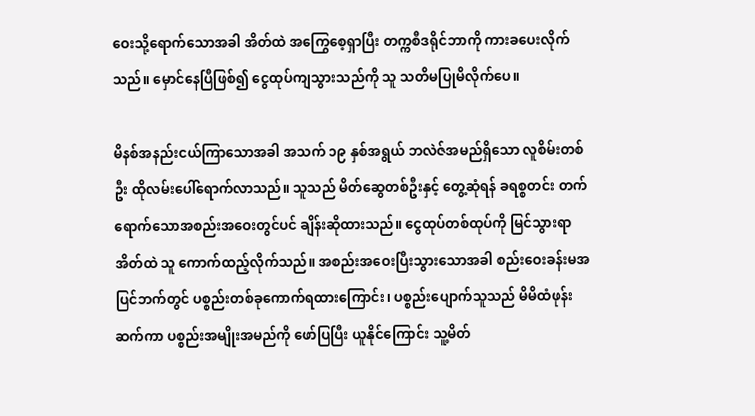ဝေးသို့ရောက်သောအခါ အိတ်ထဲ အကြွေစေ့ရှာပြီး တက္ကစီဒရိုင်ဘာကို ကားခပေးလိုက်သည်။ မှောင်နေပြီဖြစ်၍ ငွေထုပ်ကျသွားသည်ကို သူ သတိမပြုမိလိုက်ပေ။

မိနစ်အနည်းငယ်ကြာသောအခါ အသက် ၁၉ နှစ်အရွယ် ဘလဲဇ်အမည်ရှိသော လူစိမ်းတစ်ဦး ထိုလမ်းပေါ်ရောက်လာသည်။ သူသည် မိတ်ဆွေတစ်ဦးနှင့် တွေ့ဆုံရန် ခရစ္စတင်း တက်ရောက်သောအစည်းအဝေးတွင်ပင် ချိန်းဆိုထားသည်။ ငွေထုပ်တစ်ထုပ်ကို မြင်သွားရာ အိတ်ထဲ သူ ကောက်ထည့်လိုက်သည်။ အစည်းအဝေးပြီးသွားသောအခါ စည်းဝေးခန်းမအပြင်ဘက်တွင် ပစ္စည်းတစ်ခုကောက်ရထားကြောင်း၊ ပစ္စည်းပျောက်သူသည် မိမိထံဖုန်းဆက်ကာ ပစ္စည်းအမျိုးအမည်ကို ဖော်ပြပြီး ယူနိုင်ကြောင်း သူ့မိတ်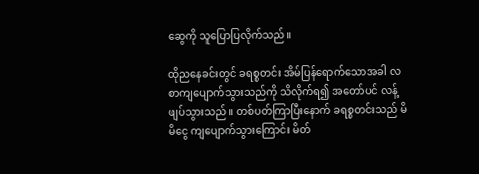ဆွေကို သူပြောပြလိုက်သည်။

ထိုညနေခင်းတွင် ခရစ္စတင်း အိမ်ပြန်ရောက်သောအခါ လစာကျပျောက်သွားသည်ကို သိလိုက်ရ၍ အတော်ပင် လန့်ဖျပ်သွားသည်။ တစ်ပတ်ကြာပြီးနောက် ခရစ္စတင်းသည် မိမိငွေ ကျပျောက်သွားကြောင်း မိတ်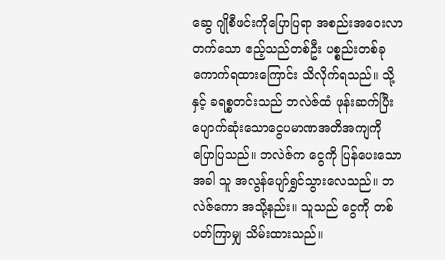ဆွေ ဂျိုစီဖင်းကိုပြောပြရာ အစည်းအဝေးလာတက်သော ဧည့်သည်တစ်ဦး ပစ္စည်းတစ်ခုကောက်ရထားကြောင်း သိလိုက်ရသည်။ သို့နှင့် ခရစ္စတင်းသည် ဘလဲဇ်ထံ ဖုန်းဆက်ပြီး ပျောက်ဆုံးသောငွေပမာဏအတိအကျကို ပြောပြသည်။ ဘလဲဇ်က ငွေကို ပြန်ပေးသောအခါ သူ အလွန်ပျော်ရွှင်သွားလေသည်။ ဘလဲဇ်ကော အသို့နည်း။ သူသည် ငွေကို တစ်ပတ်ကြာမျှ သိမ်းထားသည်။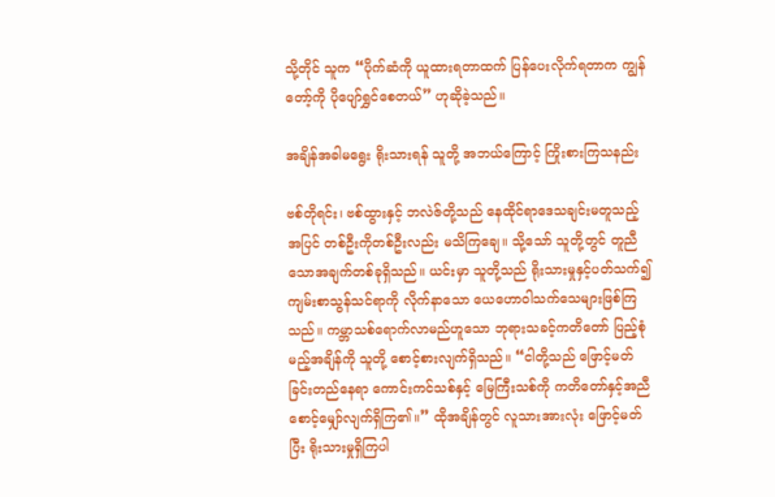သို့တိုင် သူက “ပိုက်ဆံကို ယူထားရတာထက် ပြန်ပေးလိုက်ရတာက ကျွန်တော့်ကို ပိုပျော်ရွှင်စေတယ်” ဟုဆိုခဲ့သည်။

အချိန်အခါမရွေး ရိုးသားရန် သူတို့ အဘယ်ကြောင့် ကြိုးစားကြသနည်း

ဗစ်တိုရင်း၊ ဗစ်ထွားနှင့် ဘလဲဇ်တို့သည် နေထိုင်ရာဒေသချင်းမတူသည့်အပြင် တစ်ဦးကိုတစ်ဦးလည်း မသိကြချေ။ သို့သော် သူတို့တွင် တူညီသောအချက်တစ်ခုရှိသည်။ ယင်းမှာ သူတို့သည် ရိုးသားမှုနှင့်ပတ်သက်၍ ကျမ်းစာသွန်သင်ရာကို လိုက်နာသော ယေဟောဝါသက်သေများဖြစ်ကြသည်။ ကမ္ဘာသစ်ရောက်လာမည်ဟူသော ဘုရားသခင့်ကတိတော် ပြည့်စုံမည့်အချိန်ကို သူတို့ စောင့်စားလျက်ရှိသည်။ “ငါတို့သည် ဖြောင့်မတ်ခြင်းတည်နေရာ ကောင်းကင်သစ်နှင့် မြေကြီးသစ်ကို ကတိတော်နှင့်အညီ စောင့်မျှော်လျက်ရှိကြ၏။” ထိုအချိန်တွင် လူသားအားလုံး ဖြောင့်မတ်ပြီး ရိုးသားမှုရှိကြပါ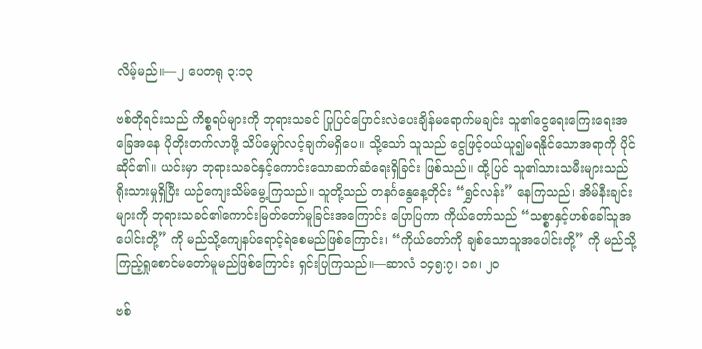လိမ့်မည်။—၂ ပေတရု ၃:၁၃

ဗစ်တိုရင်းသည် ကိစ္စရပ်များကို ဘုရားသခင် ပြုပြင်ပြောင်းလဲပေးချိန်မရောက်မချင်း သူ၏ငွေရေးကြေးရေးအခြေအနေ ပိုတိုးတက်လာဖို့ သိပ်မျှော်လင့်ချက်မရှိပေ။ သို့သော် သူသည် ငွေဖြင့်ဝယ်ယူ၍မရနိုင်သောအရာကို ပိုင်ဆိုင်၏။ ယင်းမှာ ဘုရားသခင်နှင့်ကောင်းသောဆက်ဆံရေးရှိခြင်း ဖြစ်သည်။ ထို့ပြင် သူ၏သားသမီးများသည် ရိုးသားမှုရှိပြီး ယဉ်ကျေးသိမ်မွေ့ကြသည်။ သူတို့သည် တနင်္ဂနွေနေ့တိုင်း “ရွှင်လန်း” နေကြသည်၊ အိမ်နီးချင်းများကို ဘုရားသခင်၏ကောင်းမြတ်တော်မူခြင်းအကြောင်း ပြောပြကာ ကိုယ်တော်သည် “သစ္စာနှင့်ဟစ်ခေါ်သူအပေါင်းတို့” ကို မည်သို့ကျေနပ်ရောင့်ရဲစေမည်ဖြစ်ကြောင်း၊ “ကိုယ်တော်ကို ချစ်သောသူအပေါင်းတို့” ကို မည်သို့ကြည့်ရှုစောင်မတော်မူမည်ဖြစ်ကြောင်း ရှင်းပြကြသည်။—ဆာလံ ၁၄၅:၇၊ ၁၈၊ ၂၀

ဗစ်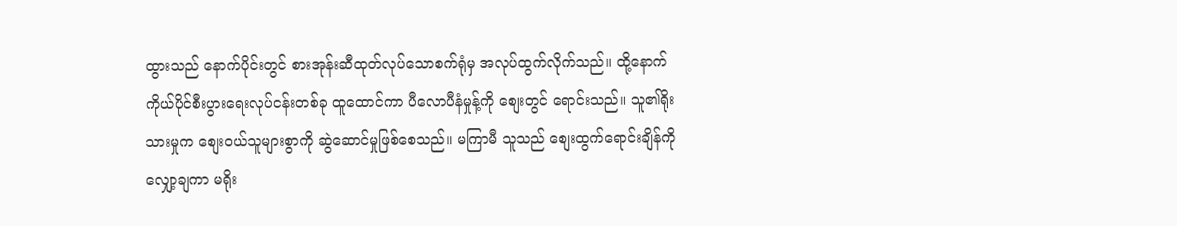ထွားသည် နောက်ပိုင်းတွင် စားအုန်းဆီထုတ်လုပ်သောစက်ရုံမှ အလုပ်ထွက်လိုက်သည်။ ထို့နောက် ကိုယ်ပိုင်စီးပွားရေးလုပ်ငန်းတစ်ခု ထူထောင်ကာ ပီလောပီနံမှုန့်ကို စျေးတွင် ရောင်းသည်။ သူ၏ရိုးသားမှုက စျေးဝယ်သူများစွာကို ဆွဲဆောင်မှုဖြစ်စေသည်။ မကြာမီ သူသည် စျေးထွက်ရောင်းချိန်ကို လျှော့ချကာ မရိုး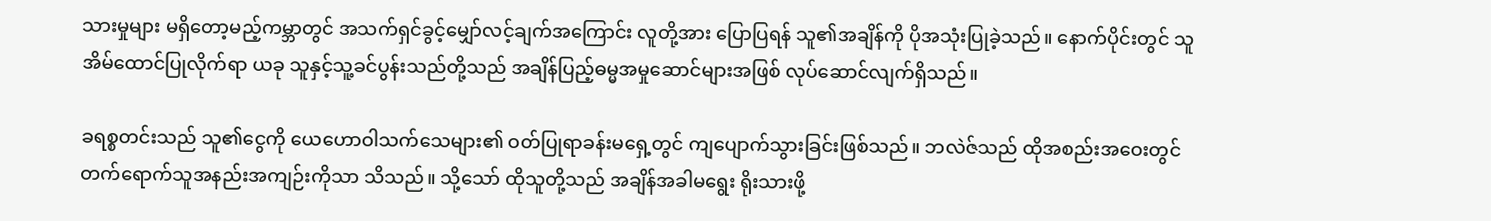သားမှုများ မရှိတော့မည့်ကမ္ဘာတွင် အသက်ရှင်ခွင့်မျှော်လင့်ချက်အကြောင်း လူတို့အား ပြောပြရန် သူ၏အချိန်ကို ပိုအသုံးပြုခဲ့သည်။ နောက်ပိုင်းတွင် သူ အိမ်ထောင်ပြုလိုက်ရာ ယခု သူနှင့်သူ့ခင်ပွန်းသည်တို့သည် အချိန်ပြည့်ဓမ္မအမှုဆောင်များအဖြစ် လုပ်ဆောင်လျက်ရှိသည်။

ခရစ္စတင်းသည် သူ၏ငွေကို ယေဟောဝါသက်သေများ၏ ဝတ်ပြုရာခန်းမရှေ့တွင် ကျပျောက်သွားခြင်းဖြစ်သည်။ ဘလဲဇ်သည် ထိုအစည်းအဝေးတွင် တက်ရောက်သူအနည်းအကျဉ်းကိုသာ သိသည်။ သို့သော် ထိုသူတို့သည် အချိန်အခါမရွေး ရိုးသားဖို့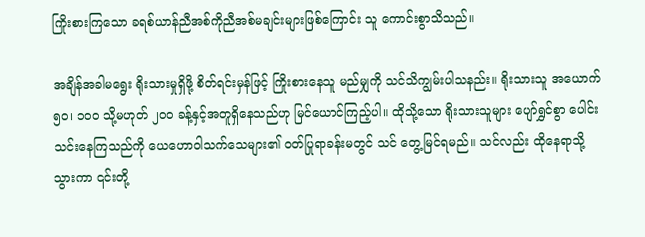ကြိုးစားကြသော ခရစ်ယာန်ညီအစ်ကိုညီအစ်မချင်းများဖြစ်ကြောင်း သူ ကောင်းစွာသိသည်။

အချိန်အခါမရွေး ရိုးသားမှုရှိဖို့ စိတ်ရင်းမှန်ဖြင့် ကြိုးစားနေသူ မည်မျှကို သင်သိကျွမ်းပါသနည်း။ ရိုးသားသူ အယောက် ၅၀၊ ၁၀၀ သို့မဟုတ် ၂၀၀ ခန့်နှင့်အတူရှိနေသည်ဟု မြင်ယောင်ကြည့်ပါ။ ထိုသို့သော ရိုးသားသူများ ပျော်ရွှင်စွာ ပေါင်းသင်းနေကြသည်ကို ယေဟောဝါသက်သေများ၏ ဝတ်ပြုရာခန်းမတွင် သင် တွေ့မြင်ရမည်။ သင်လည်း ထိုနေရာသို့သွားကာ ၎င်းတို့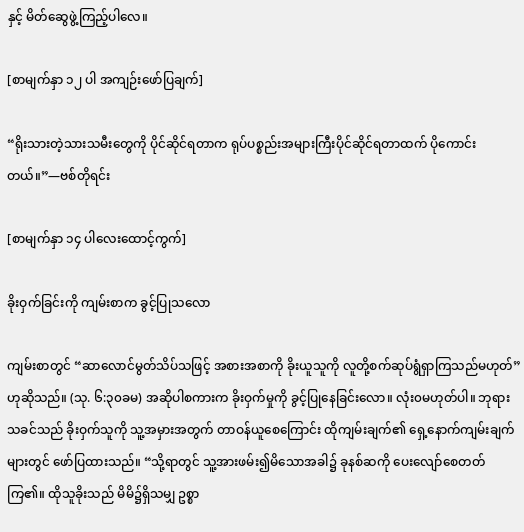နှင့် မိတ်ဆွေဖွဲ့ကြည့်ပါလေ။

[စာမျက်နှာ ၁၂ ပါ အကျဉ်းဖော်ပြချက်]

“ရိုးသားတဲ့သားသမီးတွေကို ပိုင်ဆိုင်ရတာက ရုပ်ပစ္စည်းအများကြီးပိုင်ဆိုင်ရတာထက် ပိုကောင်းတယ်။”—ဗစ်တိုရင်း

[စာမျက်နှာ ၁၄ ပါလေးထောင့်ကွက်]

ခိုးဝှက်ခြင်းကို ကျမ်းစာက ခွင့်ပြုသလော

ကျမ်းစာတွင် “ဆာလောင်မွတ်သိပ်သဖြင့် အစားအစာကို ခိုးယူသူကို လူတို့စက်ဆုပ်ရွံရှာကြသည်မဟုတ်” ဟုဆိုသည်။ (သု. ၆:၃၀ခမ) အဆိုပါစကားက ခိုးဝှက်မှုကို ခွင့်ပြုနေခြင်းလော။ လုံး၀မဟုတ်ပါ။ ဘုရားသခင်သည် ခိုးဝှက်သူကို သူ့အမှားအတွက် တာဝန်ယူစေကြောင်း ထိုကျမ်းချက်၏ ရှေ့နောက်ကျမ်းချက်များတွင် ဖော်ပြထားသည်။ “သို့ရာတွင် သူ့အားဖမ်း၍မိသောအခါ၌ ခုနစ်ဆကို ပေးလျော်စေတတ် ကြ၏။ ထိုသူခိုးသည် မိမိ၌ရှိသမျှ ဥစ္စာ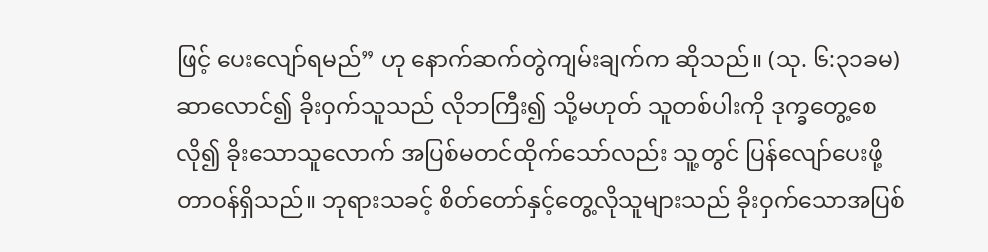ဖြင့် ပေးလျော်ရမည်” ဟု နောက်ဆက်တွဲကျမ်းချက်က ဆိုသည်။ (သု. ၆:၃၁ခမ) ဆာလောင်၍ ခိုးဝှက်သူသည် လိုဘကြီး၍ သို့မဟုတ် သူတစ်ပါးကို ဒုက္ခတွေ့စေလို၍ ခိုးသောသူလောက် အပြစ်မတင်ထိုက်သော်လည်း သူ့တွင် ပြန်လျော်ပေးဖို့တာဝန်ရှိသည်။ ဘုရားသခင့် စိတ်တော်နှင့်တွေ့လိုသူများသည် ခိုးဝှက်သောအပြစ်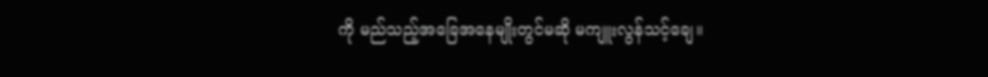ကို မည်သည့်အခြေအနေမျိုးတွင်မဆို မကျူးလွန်သင့်ချေ။